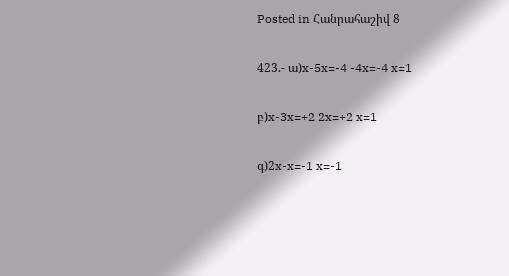Posted in Հանրահաշիվ 8

423.- ա)x-5x=-4 -4x=-4 x=1

բ)x-3x=+2 2x=+2 x=1

գ)2x-x=-1 x=-1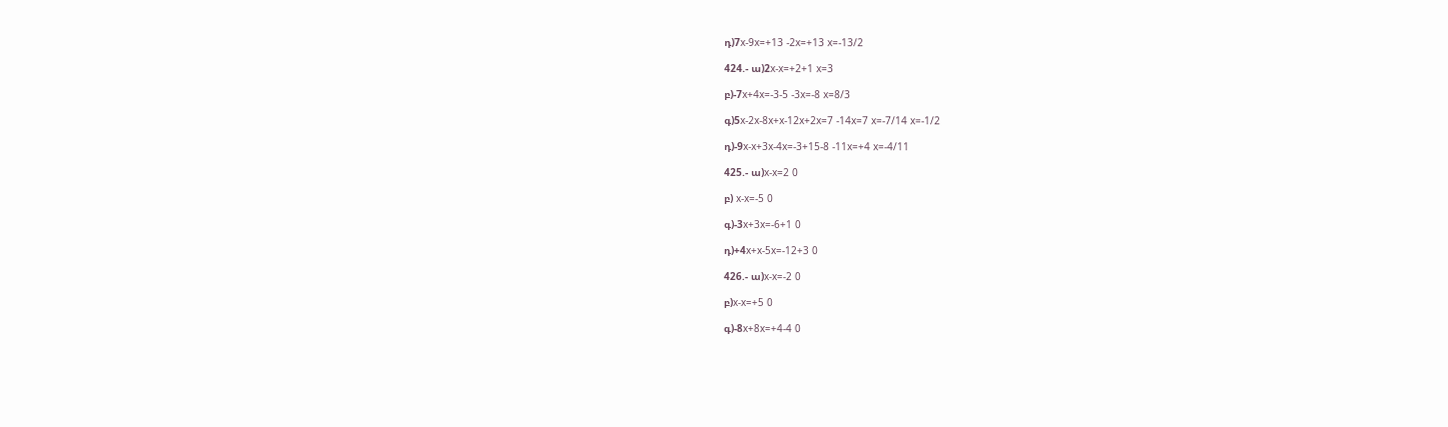դ)7x-9x=+13 -2x=+13 x=-13/2

424.- ա)2x-x=+2+1 x=3

բ)-7x+4x=-3-5 -3x=-8 x=8/3

գ)5x-2x-8x+x-12x+2x=7 -14x=7 x=-7/14 x=-1/2

դ)-9x-x+3x-4x=-3+15-8 -11x=+4 x=-4/11

425.- ա)x-x=2 0

բ) x-x=-5 0

գ)-3x+3x=-6+1 0

դ)+4x+x-5x=-12+3 0

426.- ա)x-x=-2 0

բ)x-x=+5 0

գ)-8x+8x=+4-4 0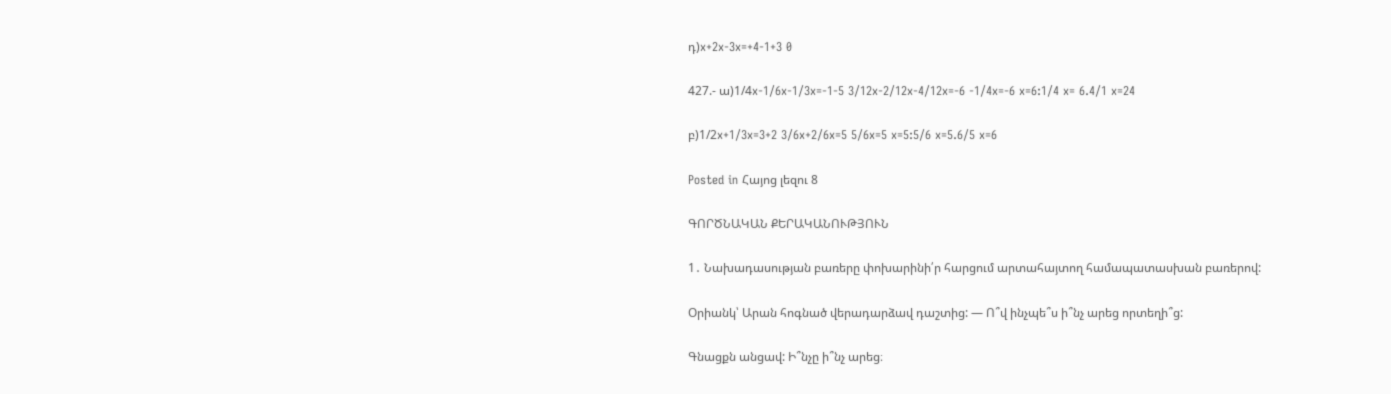դ)x+2x-3x=+4-1+3 0

427.- ա)1/4x-1/6x-1/3x=-1-5 3/12x-2/12x-4/12x=-6 -1/4x=-6 x=6:1/4 x= 6.4/1 x=24

բ)1/2x+1/3x=3+2 3/6x+2/6x=5 5/6x=5 x=5:5/6 x=5.6/5 x=6

Posted in Հայոց լեզու 8

ԳՈՐԾՆԱԿԱՆ ՔԵՐԱԿԱՆՈՒԹՅՈՒՆ

1․ Նախադասության բառերը փոխարինի՛ր հարցում արտահայտող համապատասխան բառերով:

Օրիանկ՝ Արան հոգնած վերադարձավ դաշտից: — Ո՞վ ինչպե՞ս ի՞նչ արեց որտեղի՞ց:

Գնացքն անցավ: Ի՞նչը ի՞նչ արեց։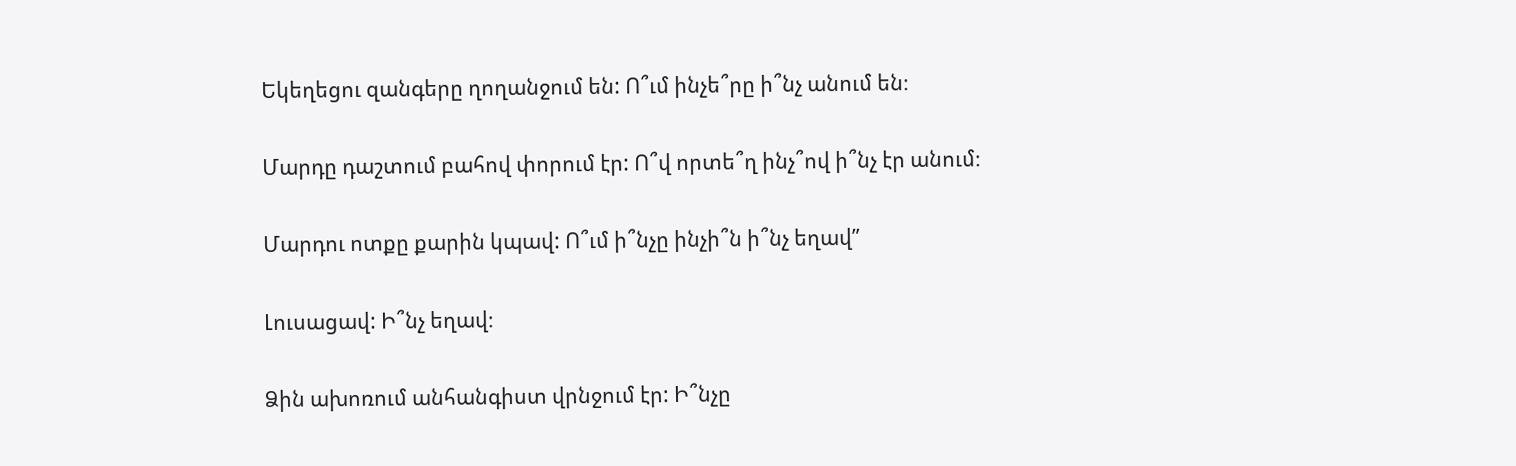Եկեղեցու զանգերը ղողանջում են: Ո՞ւմ ինչե՞րը ի՞նչ անում են։

Մարդը դաշտում բահով փորում էր: Ո՞վ որտե՞ղ ինչ՞ով ի՞նչ էր անում։

Մարդու ոտքը քարին կպավ: Ո՞ւմ ի՞նչը ինչի՞ն ի՞նչ եղավ”

Լուսացավ: Ի՞նչ եղավ։

Ձին ախոռում անհանգիստ վրնջում էր: Ի՞նչը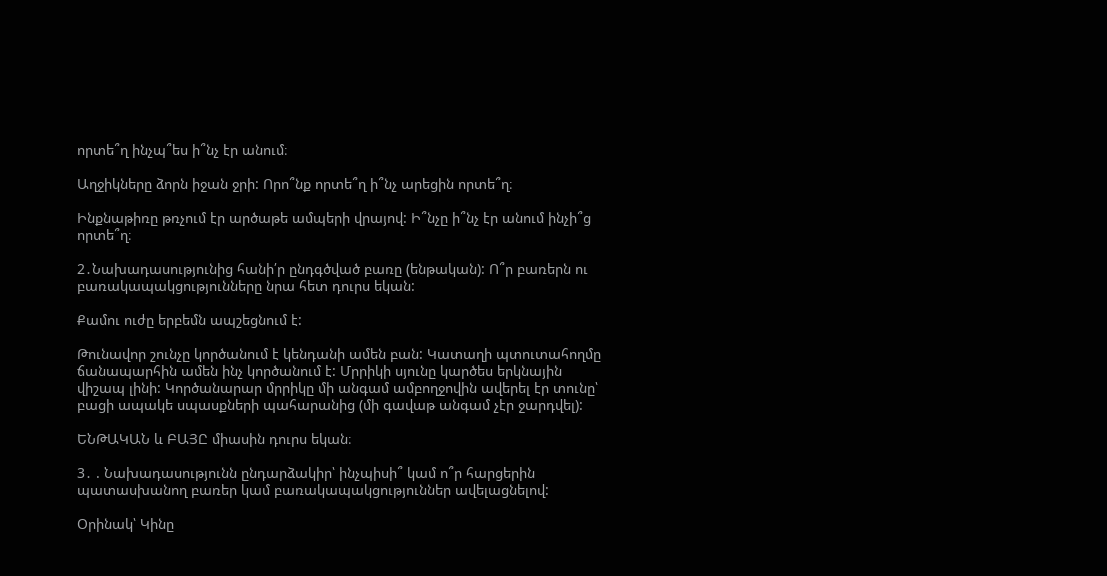որտե՞ղ ինչպ՞ես ի՞նչ էր անում։

Աղջիկները ձորն իջան ջրի: Որո՞նք որտե՞ղ ի՞նչ արեցին որտե՞ղ։

Ինքնաթիռը թռչում էր արծաթե ամպերի վրայով: Ի՞նչը ի՞նչ էր անում ինչի՞ց որտե՞ղ։

2․Նախադասությունից հանի՛ր ընդգծված բառը (ենթական): Ո՞ր բառերն ու բառակապակցությունները նրա հետ դուրս եկան:

Քամու ուժը երբեմն ապշեցնում է:

Թունավոր շունչը կործանում է կենդանի ամեն բան: Կատաղի պտուտահողմը ճանապարհին ամեն ինչ կործանում է: Մրրիկի սյունը կարծես երկնային վիշապ լինի: Կործանարար մրրիկը մի անգամ ամբողջովին ավերել էր տունը՝ բացի ապակե սպասքների պահարանից (մի գավաթ անգամ չէր ջարդվել):

ԵՆԹԱԿԱՆ և ԲԱՅԸ միասին դուրս եկան։

3․ . Նախադասությունն ընդարձակիր՝ ինչպիսի՞ կամ ո՞ր հարցերին պատասխանող բառեր կամ բառակապակցություններ ավելացնելով:

Օրինակ՝ Կինը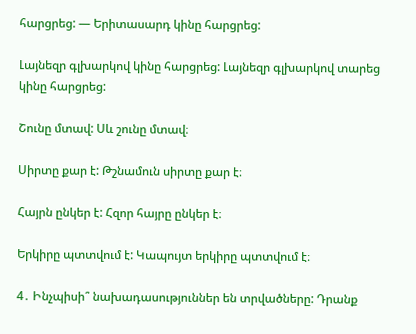հարցրեց: — Երիտասարդ կինը հարցրեց:

Լայնեզր գլխարկով կինը հարցրեց: Լայնեզր գլխարկով տարեց կինը հարցրեց:

Շունը մտավ: Սև շունը մտավ։

Սիրտը քար է: Թշնամուն սիրտը քար է։

Հայրն ընկեր է: Հզոր հայրը ընկեր է։

Երկիրը պտտվում է: Կապույտ երկիրը պտտվում է։

4․ Ինչպիսի՞ նախադասություններ են տրվածները: Դրանք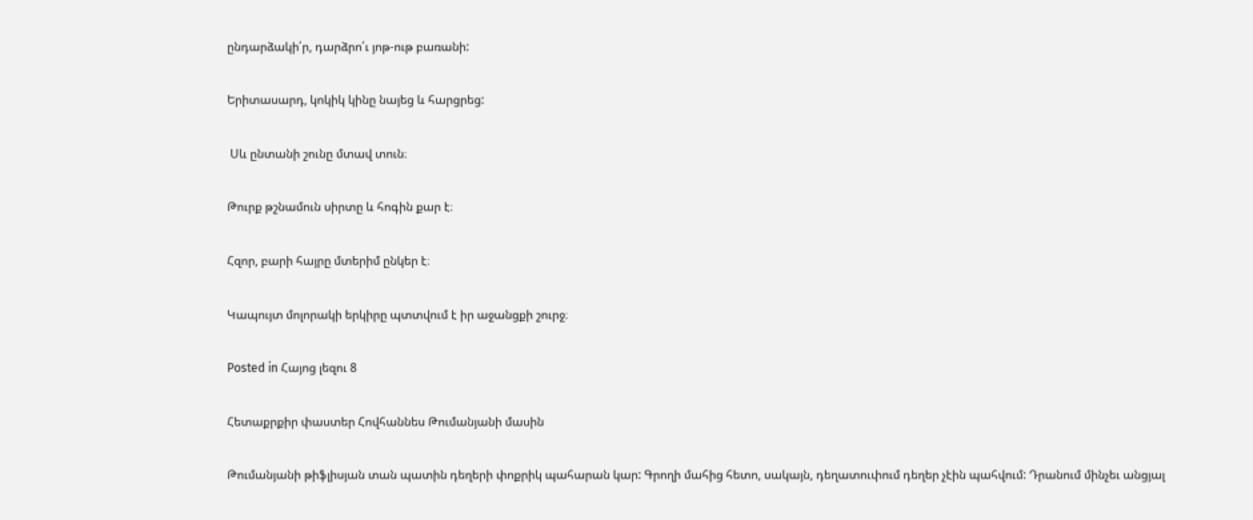ընդարձակի՛ր, դարձրո՛ւ յոթ-ութ բառանի:

Երիտասարդ, կոկիկ կինը նայեց և հարցրեց:

 Սև ընտանի շունը մտավ տուն։

Թուրք թշնամուն սիրտը և հոգին քար է։

Հզոր, բարի հայրը մտերիմ ընկեր է։

Կապույտ մոլորակի երկիրը պտտվում է իր աջանցքի շուրջ։

Posted in Հայոց լեզու 8

Հետաքրքիր փաստեր Հովհաննես Թումանյանի մասին

Թումանյանի թիֆլիսյան տան պատին դեղերի փոքրիկ պահարան կար: Գրողի մահից հետո, սակայն, դեղատուփում դեղեր չէին պահվում: Դրանում մինչեւ անցյալ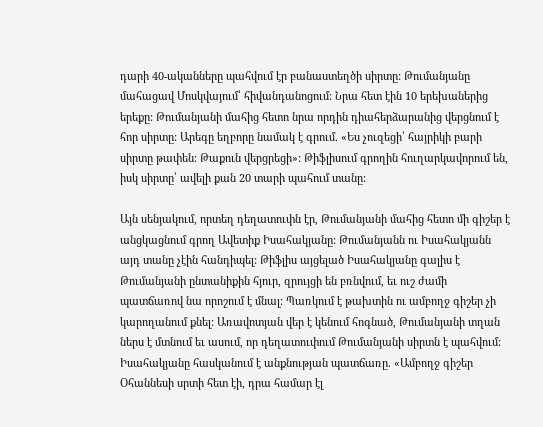դարի 40-ականները պահվում էր բանաստեղծի սիրտը: Թումանյանը մահացավ Մոսկվայում՝ հիվանդանոցում: Նրա հետ էին 10 երեխաներից երեքը: Թումանյանի մահից հետո նրա որդին դիահերձարանից վերցնում է հոր սիրտը: Արեգը եղբորը նամակ է գրում. «Ես չուզեցի՝ հայրիկի բարի սիրտը թափեն: Թաքուն վերցրեցի»: Թիֆլիսում գրողին հուղարկավորում են, իսկ սիրտը՝ ավելի քան 20 տարի պահում տանը:

Այն սենյակում, որտեղ դեղատուփն էր, Թումանյանի մահից հետո մի գիշեր է անցկացնում գրող Ավետիք Իսահակյանը: Թումանյանն ու Իսահակյանն այդ տանը չէին հանդիպել: Թիֆլիս այցելած Իսահակյանը գալիս է Թումանյանի ընտանիքին հյուր, զրույցի են բռնվում, եւ ուշ ժամի պատճառով նա որոշում է մնալ: Պառկում է թախտին ու ամբողջ գիշեր չի կարողանում քնել: Առավոտյան վեր է կենում հոգնած, Թումանյանի տղան ներս է մտնում եւ ասում, որ դեղատուփում Թումանյանի սիրտն է պահվում: Իսահակյանը հասկանում է անքնության պատճառը. «Ամբողջ գիշեր Օհաննեսի սրտի հետ էի, դրա համար էլ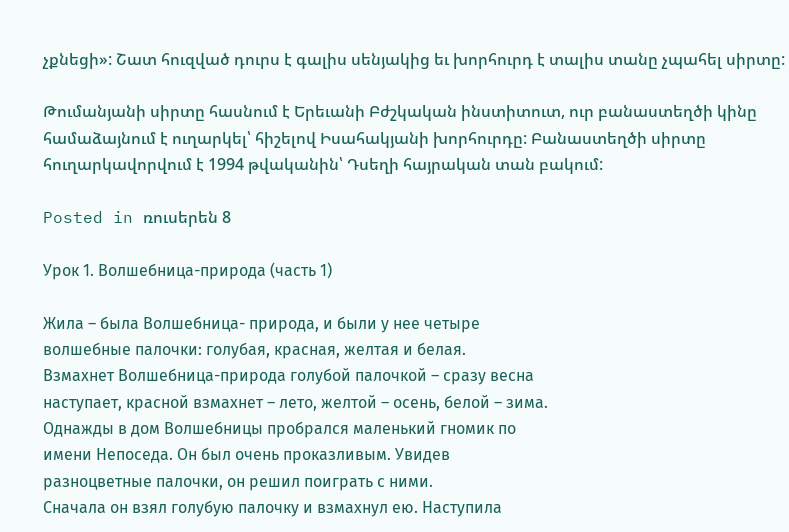չքնեցի»: Շատ հուզված դուրս է գալիս սենյակից եւ խորհուրդ է տալիս տանը չպահել սիրտը:

Թումանյանի սիրտը հասնում է Երեւանի Բժշկական ինստիտուտ, ուր բանաստեղծի կինը համաձայնում է ուղարկել՝ հիշելով Իսահակյանի խորհուրդը: Բանաստեղծի սիրտը հուղարկավորվում է 1994 թվականին՝ Դսեղի հայրական տան բակում:

Posted in ռուսերեն 8

Урок 1. Волшебница-природа (часть 1)

Жила – была Волшебница- природа, и были у нее четыре
волшебные палочки: голубая, красная, желтая и белая.
Взмахнет Волшебница-природа голубой палочкой – сразу весна
наступает, красной взмахнет – лето, желтой – осень, белой – зима.
Однажды в дом Волшебницы пробрался маленький гномик по
имени Непоседа. Он был очень проказливым. Увидев
разноцветные палочки, он решил поиграть с ними.
Сначала он взял голубую палочку и взмахнул ею. Наступила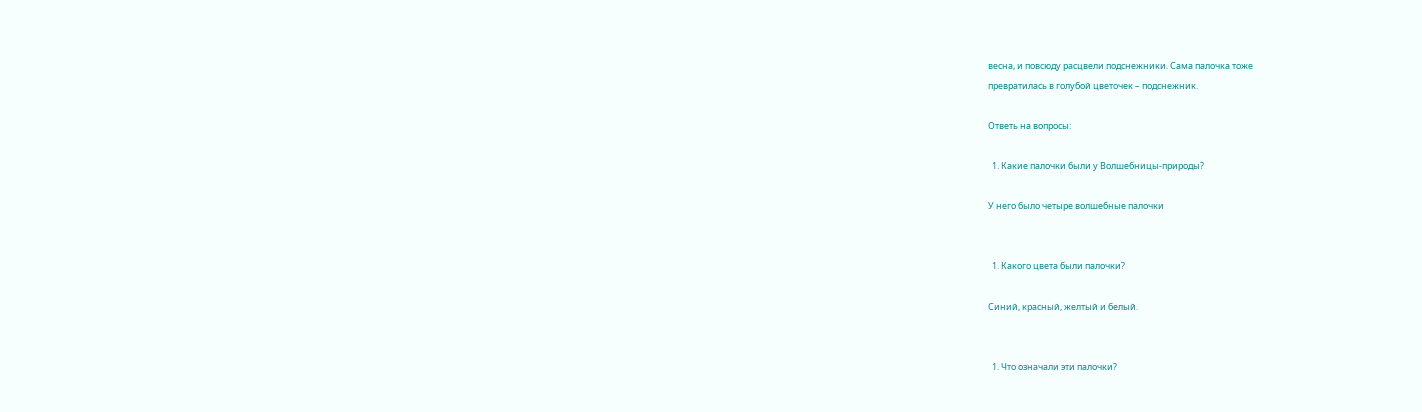весна, и повсюду расцвели подснежники. Сама палочка тоже
превратилась в голубой цветочек – подснежник.

Ответь на вопросы:

  1. Какие палочки были у Волшебницы-природы?

У него было четыре волшебные палочки


  1. Какого цвета были палочки?

Синий, красный, желтый и белый.


  1. Что означали эти палочки?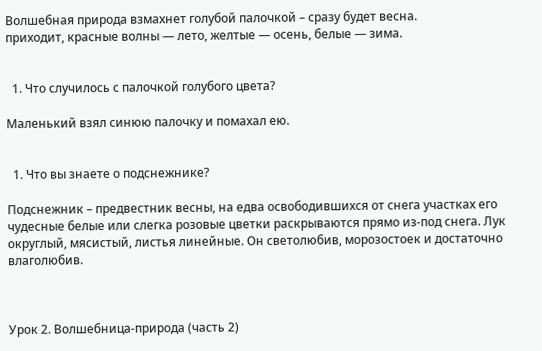Волшебная природа взмахнет голубой палочкой – сразу будет весна.
приходит, красные волны — лето, желтые — осень, белые — зима.


  1. Что случилось с палочкой голубого цвета?

Маленький взял синюю палочку и помахал ею.


  1. Что вы знаете о подснежнике?

Подснежник – предвестник весны, на едва освободившихся от снега участках его чудесные белые или слегка розовые цветки раскрываются прямо из-под снега. Лук округлый, мясистый, листья линейные. Он светолюбив, морозостоек и достаточно влаголюбив.



Урок 2. Волшебница-природа (часть 2)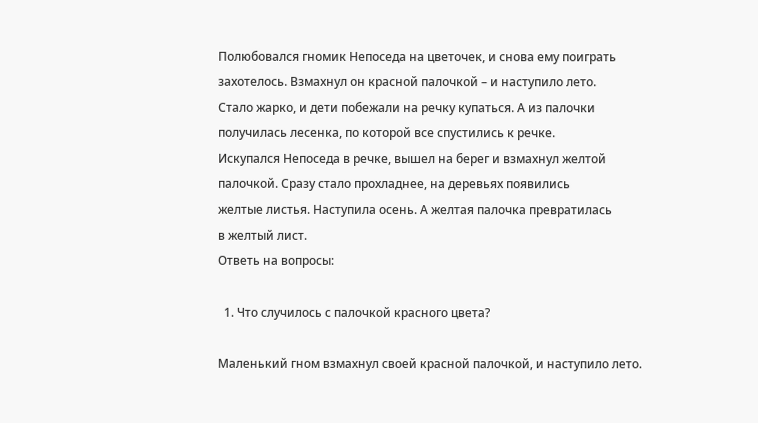Полюбовался гномик Непоседа на цветочек, и снова ему поиграть
захотелось. Взмахнул он красной палочкой – и наступило лето.
Стало жарко, и дети побежали на речку купаться. А из палочки
получилась лесенка, по которой все спустились к речке.
Искупался Непоседа в речке, вышел на берег и взмахнул желтой
палочкой. Сразу стало прохладнее, на деревьях появились
желтые листья. Наступила осень. А желтая палочка превратилась
в желтый лист.
Ответь на вопросы:

  1. Что случилось с палочкой красного цвета?

Маленький гном взмахнул своей красной палочкой, и наступило лето.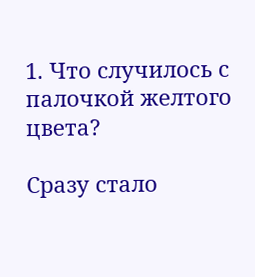1. Что случилось с палочкой желтого цвета?

Сразу стало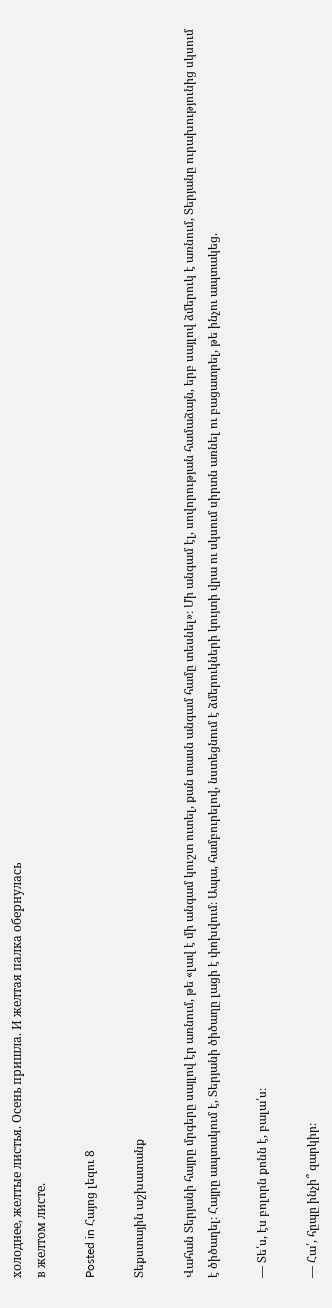холоднее, желтые листья. Осень пришла. И желтая палка обернулась
в желтом листе.

Posted in Հայոց լեզու 8

Տեքստային աշխատանք

Վահան Տերյանի հայրը մրգերը սայլով էր առնում, թե «լավ է մի անգամ կուշտ ուտել, քան տասն անգամ համը տեսնել»։ Մի անգամ էլ, սովորության համաձայն, երբ սայլով ձմերուկ է առնում, Տերյանը ուրախությունից սկսում է ծիծաղել։ Հայրը ապտակում է, Տերյանի ծիծաղը լացի է փոխվում։ Ապա, համբուրելով, նստեցնում է ձմերուկների կույտի վրա ու սկսում սիրտն առնել ու բացատրել, թե ինչու ապտակեց.

— Տե՛ս, էս բոլորն քոնն է, բալա՛ս։

— Հա՛, հըպը ինչի՞ զարկիր։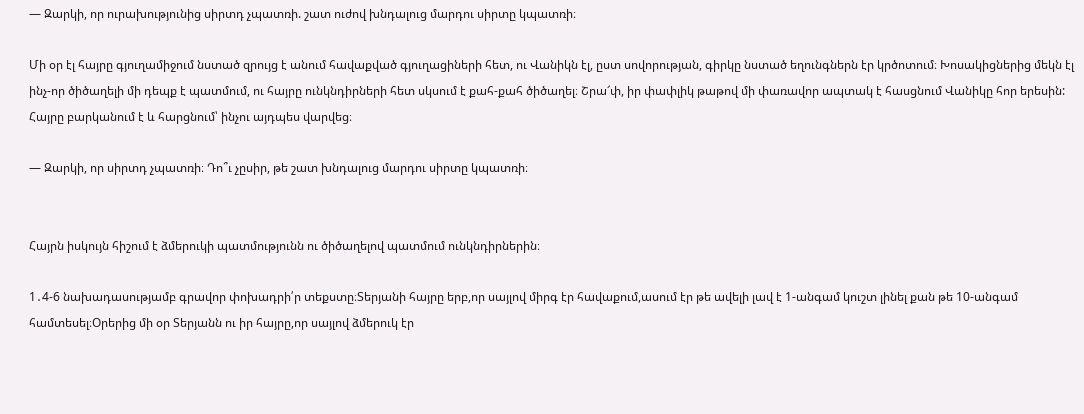— Զարկի, որ ուրախությունից սիրտդ չպատռի. շատ ուժով խնդալուց մարդու սիրտը կպատռի։

Մի օր էլ հայրը գյուղամիջում նստած զրույց է անում հավաքված գյուղացիների հետ, ու Վանիկն էլ, ըստ սովորության, գիրկը նստած եղունգներն էր կրծոտում։ Խոսակիցներից մեկն էլ ինչ-որ ծիծաղելի մի դեպք է պատմում, ու հայրը ունկնդիրների հետ սկսում է քահ-քահ ծիծաղել։ Շրա՜փ, իր փափլիկ թաթով մի փառավոր ապտակ է հասցնում Վանիկը հոր երեսին: Հայրը բարկանում է և հարցնում՝ ինչու այդպես վարվեց։

— Զարկի, որ սիրտդ չպատռի։ Դո՞ւ չըսիր, թե շատ խնդալուց մարդու սիրտը կպատռի։


Հայրն իսկույն հիշում է ձմերուկի պատմությունն ու ծիծաղելով պատմում ունկնդիրներին։

1․4-6 նախադասությամբ գրավոր փոխադրի՛ր տեքստը։Տերյանի հայրը երբ,որ սայլով միրգ էր հավաքում,ասում էր թե ավելի լավ է 1-անգամ կուշտ լինել քան թե 10-անգամ համտեսել։Օրերից մի օր Տերյանն ու իր հայրը,որ սայլով ձմերուկ էր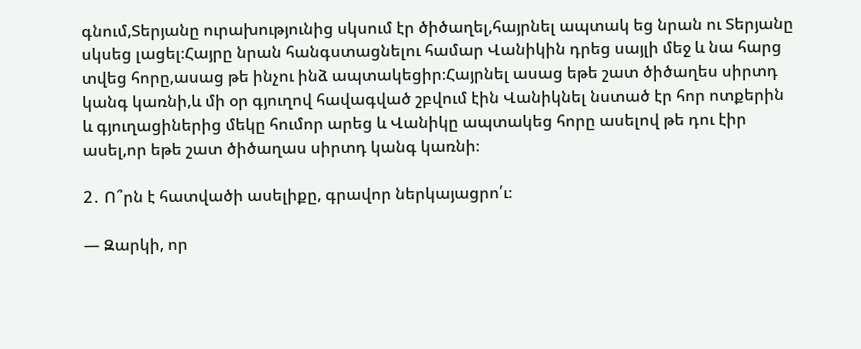գնում,Տերյանը ուրախությունից սկսում էր ծիծաղել,հայրնել ապտակ եց նրան ու Տերյանը սկսեց լացել։Հայրը նրան հանգստացնելու համար Վանիկին դրեց սայլի մեջ և նա հարց տվեց հորը,ասաց թե ինչու ինձ ապտակեցիր։Հայրնել ասաց եթե շատ ծիծաղես սիրտդ կանգ կառնի,և մի օր գյուղով հավագված շբվում էին Վանիկնել նստած էր հոր ոտքերին և գյուղացիներից մեկը հումոր արեց և Վանիկը ապտակեց հորը ասելով թե դու էիր ասել,որ եթե շատ ծիծաղաս սիրտդ կանգ կառնի։

2․ Ո՞րն է հատվածի ասելիքը, գրավոր ներկայացրո՛ւ։

— Զարկի, որ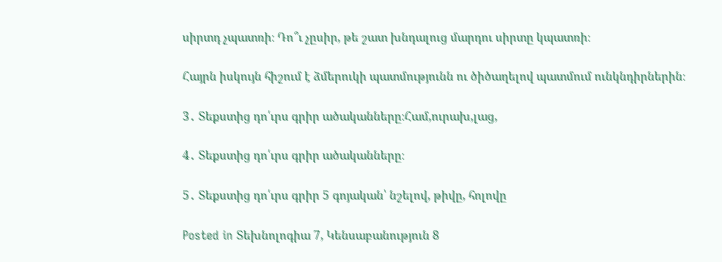սիրտդ չպատռի։ Դո՞ւ չըսիր, թե շատ խնդալուց մարդու սիրտը կպատռի։

Հայրն իսկույն հիշում է ձմերուկի պատմությունն ու ծիծաղելով պատմում ունկնդիրներին։

3․ Տեքստից դո՛ւրս գրիր ածականները։Համ,ուրախ,լաց,

4․ Տեքստից դո՛ւրս գրիր ածականները։

5․ Տեքստից դո՛ւրս գրիր 5 գոյական՝ նշելով, թիվը, հոլովը

Posted in Տեխնոլոգիա 7, Կենսաբանություն 8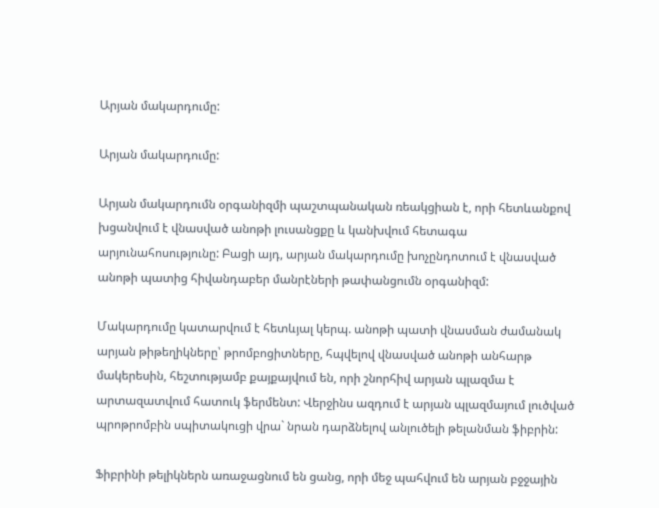Արյան մակարդումը:

Արյան մակարդումը:

Արյան մակարդումն օրգանիզմի պաշտպանական ռեակցիան է, որի հետևանքով խցանվում է վնասված անոթի լուսանցքը և կանխվում հետագա արյունահոսությունը: Բացի այդ, արյան մակարդումը խոչընդոտում է վնասված անոթի պատից հիվանդաբեր մանրէների թափանցումն օրգանիզմ:

Մակարդումը կատարվում է հետևյալ կերպ. անոթի պատի վնասման ժամանակ արյան թիթեղիկները՝ թրոմբոցիտները, հպվելով վնասված անոթի անհարթ մակերեսին, հեշտությամբ քայքայվում են, որի շնորհիվ արյան պլազմա է արտազատվում հատուկ ֆերմենտ: Վերջինս ազդում է արյան պլազմայում լուծված պրոթրոմբին սպիտակուցի վրա` նրան դարձնելով անլուծելի թելանման ֆիբրին:

Ֆիբրինի թելիկներն առաջացնում են ցանց, որի մեջ պահվում են արյան բջջային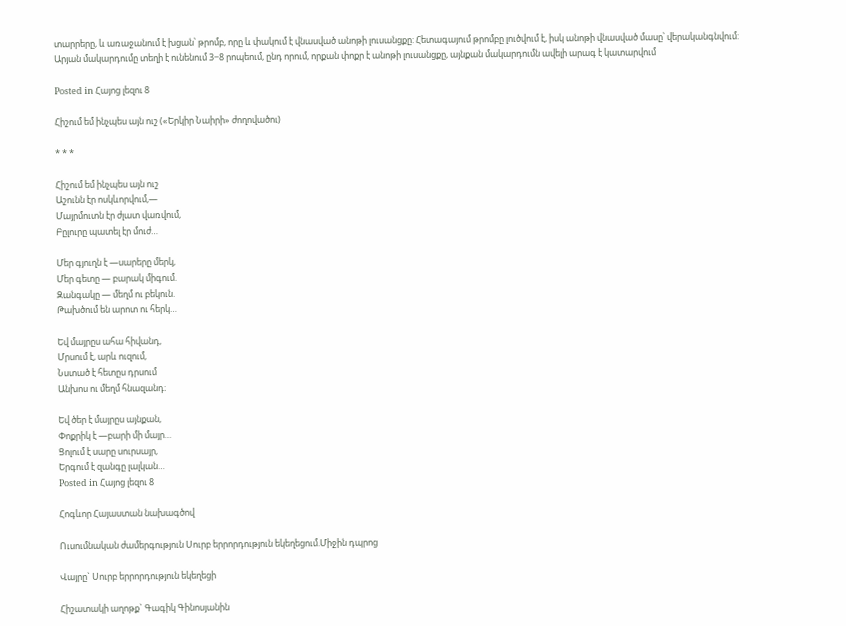տարրերը, և առաջանում է խցան՝ թրոմբ, որը և փակում է վնասված անոթի լուսանցքը: Հետագայում թրոմբը լուծվում է, իսկ անոթի վնասված մասը՝ վերականգնվում: Արյան մակարդումը տեղի է ունենում 3−8 րոպեում, ընդ որում, որքան փոքր է անոթի լուսանցքը, այնքան մակարդումն ավելի արագ է կատարվում

Posted in Հայոց լեզու 8

Հիշում եմ ինչպես այն ուշ («Երկիր Նաիրի» ժողովածու)

* * *

Հիշում եմ ինչպես այն ուշ
Աշունն էր ոսկևորվում,—
Մայրմուտն էր ժլատ վառվում,
Բըլուրը պատել էր մուժ…

Մեր գյուղն է —սարերը մերկ,
Մեր գետը — բարակ միգում.
Զանգակը — մեղմ ու բեկուն.
Թախծում են արոտ ու հերկ…

Եվ մայրըս ահա հիվանդ,
Մրսում է, արև ուզում,
Նստած է հետըս դրսում
Անխոս ու մեղմ հնազանդ։

Եվ ծեր է մայրըս այնքան,
Փոքրիկ է —բարի մի մայր…
Ցոլում է սարը սուրսայր,
Երգում է զանգը լալկան…
Posted in Հայոց լեզու 8

Հոգևոր Հայաստան նախագծով

Ուսումնական ժամերգություն Սուրբ երրորդություն եկեղեցում.Միջին դպրոց

Վայրը` Սուրբ երրորդություն եկեղեցի

Հիշատակի աղոթք` Գագիկ Գինոսյանին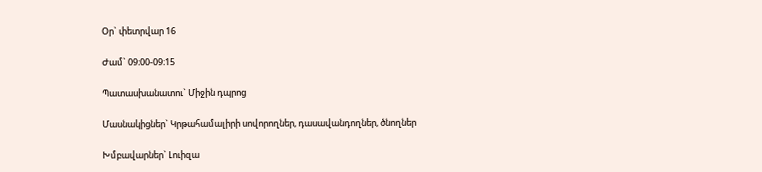Օր` փետրվար 16

Ժամ` 09։00-09։15

Պատասխանատու` Միջին դպրոց

Մասնակիցներ` Կրթահամալիրի սովորողներ, դասավանդողներ, ծնողներ

Խմբավարներ` Լուիզա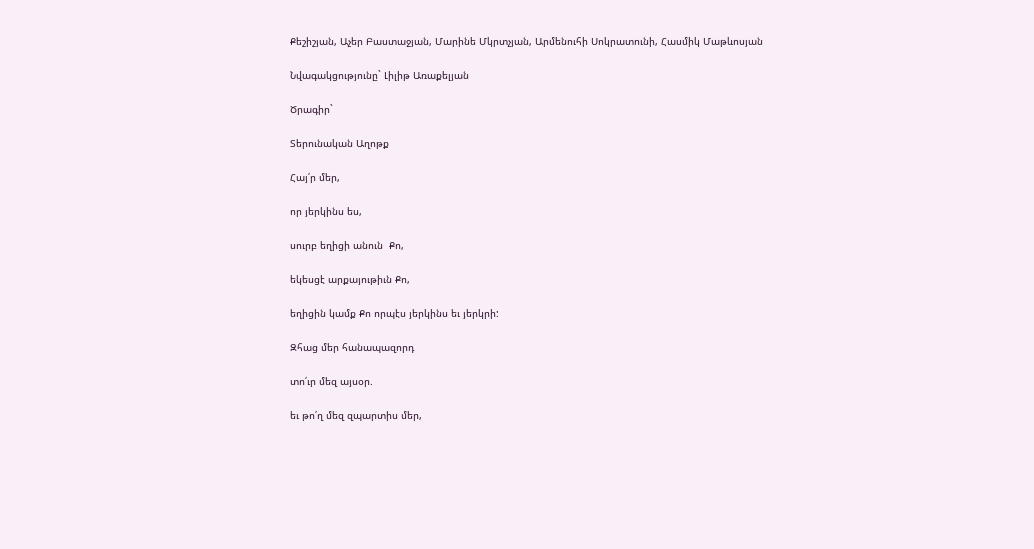Քեշիշյան, Աչեր Բաստաջյան, Մարինե Մկրտչյան, Արմենուհի Սոկրատունի, Հասմիկ Մաթևոսյան

Նվագակցությունը` Լիլիթ Առաքելյան

Ծրագիր`

Տերունական Աղոթք

Հայ՛ր մեր,

որ յերկինս ես,

սուրբ եղիցի անուն  Քո,

եկեսցէ արքայութիւն Քո,

եղիցին կամք Քո որպէս յերկինս եւ յերկրի:

Զհաց մեր հանապազորդ

տո՛ւր մեզ այսօր.

եւ թո՛ղ մեզ զպարտիս մեր,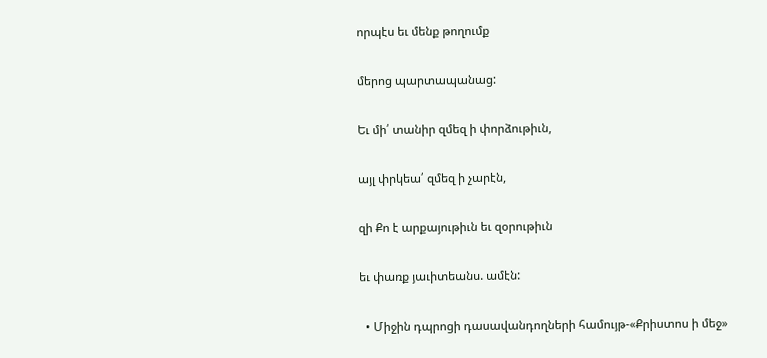որպէս եւ մենք թողումք

մերոց պարտապանաց:

Եւ մի՛ տանիր զմեզ ի փորձութիւն,

այլ փրկեա՛ զմեզ ի չարէն,

զի Քո է արքայութիւն եւ զօրութիւն

եւ փառք յաւիտեանս. ամէն:

  • Միջին դպրոցի դասավանդողների համույթ-«Քրիստոս ի մեջ»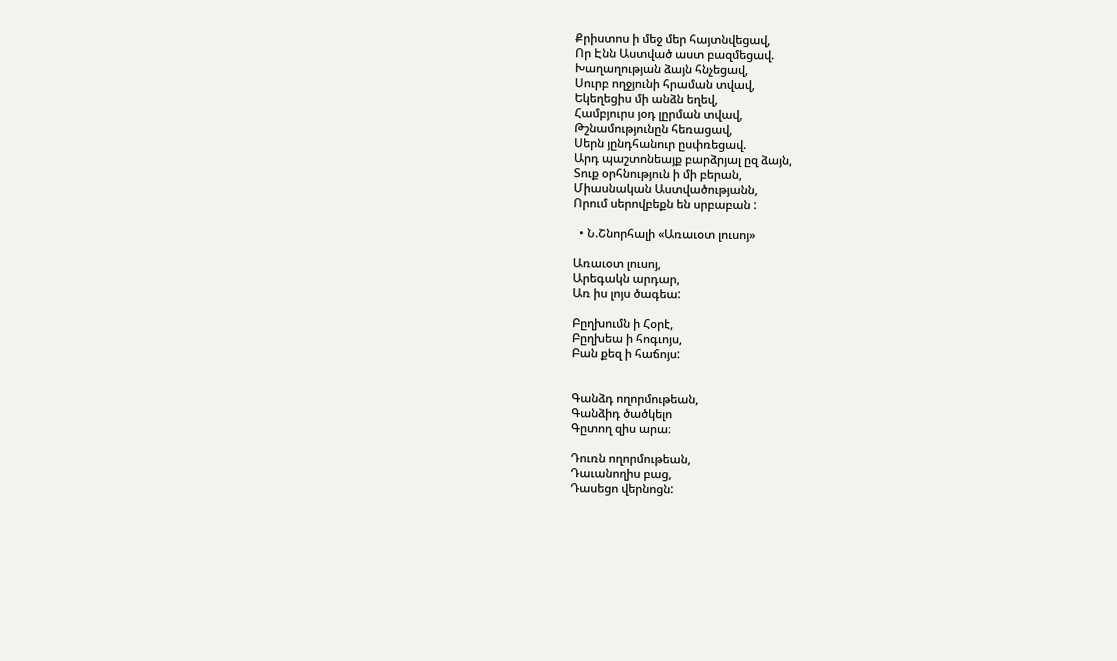Քրիստոս ի մեջ մեր հայտնվեցավ,
Որ Էնն Աստված աստ բազմեցավ.
Խաղաղության ձայն հնչեցավ,
Սուրբ ողջյունի հրաման տվավ,
Եկեղեցիս մի անձն եղեվ,
Համբյուրս յօդ լըրման տվավ,
Թշնամությունըն հեռացավ,
Սերն յընդհանուր ըսփռեցավ.
Արդ պաշտոնեայք բարձրյալ ըզ ձայն,
Տուք օրհնություն ի մի բերան,
Միասնական Աստվածությանն,
Որում սերովբեքն են սրբաբան :

  • Ն.Շնորհալի «Առաւօտ լուսոյ»

Առաւօտ լուսոյ,
Արեգակն արդար,
Առ իս լոյս ծագեա:

Բըղխումն ի Հօրէ,
Բըղխեա ի հոգւոյս,
Բան քեզ ի հաճոյս:


Գանձդ ողորմութեան,
Գանձիդ ծածկելո
Գըտող զիս արա։

Դուռն ողորմութեան,
Դաւանողիս բաց,
Դասեցո վերնոցն: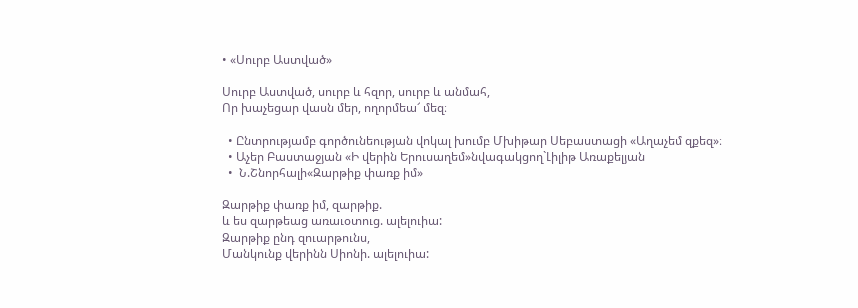• «Սուրբ Աստված»

Սուրբ Աստված, սուրբ և հզոր, սուրբ և անմահ,
Որ խաչեցար վասն մեր, ողորմեա՜ մեզ։

  • Ընտրությամբ գործունեության վոկալ խումբ Մխիթար Սեբաստացի «Աղաչեմ զքեզ»։
  • Աչեր Բաստաջյան «Ի վերին Երուսաղեմ»նվագակցող`Լիլիթ Առաքելյան
  •  Ն.Շնորհալի«Զարթիք փառք իմ»

Զարթիք փառք իմ, զարթիք.
և ես զարթեաց առաւօտուց. ալելուիա:
Զարթիք ընդ զուարթունս,
Մանկունք վերինն Սիոնի. ալելուիա: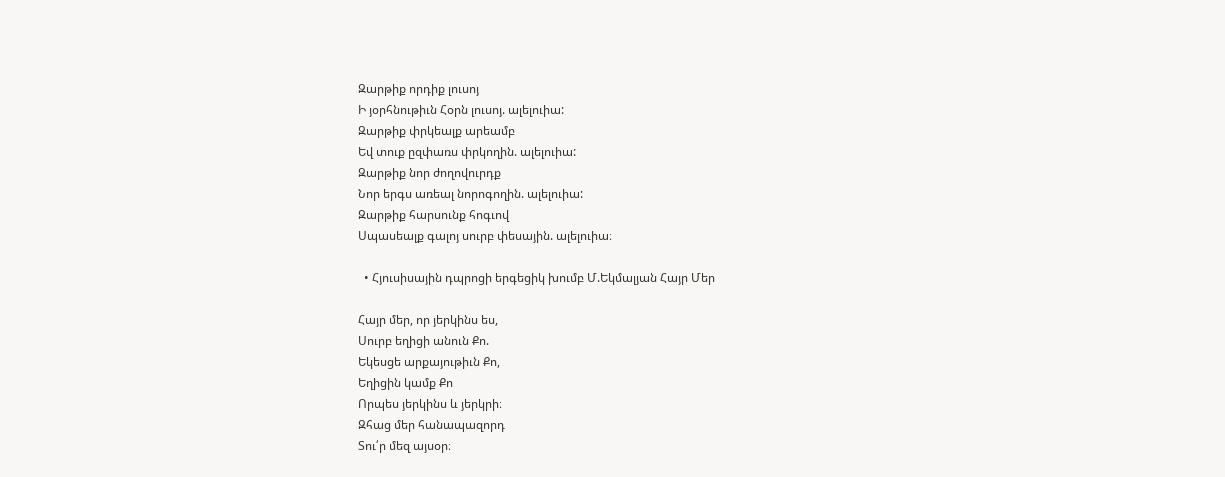Զարթիք որդիք լուսոյ
Ի յօրհնութիւն Հօրն լուսոյ. ալելուիա:
Զարթիք փրկեալք արեամբ
Եվ տուք ըզփառս փրկողին. ալելուիա:
Զարթիք նոր ժողովուրդք
Նոր երգս առեալ նորոգողին. ալելուիա:
Զարթիք հարսունք հոգւով
Սպասեալք գալոյ սուրբ փեսային. ալելուիա։

  • Հյուսիսային դպրոցի երգեցիկ խումբ Մ.Եկմալյան Հայր Մեր

Հայր մեր, որ յերկինս ես,
Սուրբ եղիցի անուն Քո.
Եկեսցե արքայութիւն Քո,
Եղիցին կամք Քո
Որպես յերկինս և յերկրի։
Զհաց մեր հանապազորդ
Տու՛ր մեզ այսօր։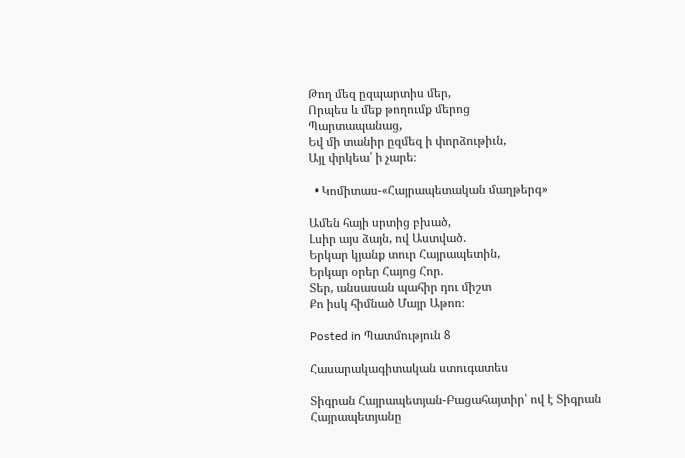Թող մեզ ըզպարտիս մեր,
Որպես և մեք թողումք մերոց
Պարտապանաց,
Եվ մի տանիր ըզմեզ ի փորձութիւն,
Այլ փրկեա՛ ի չարե։

  • Կոմիտաս-«Հայրապետական մաղթերգ»

Ամեն հայի սրտից բխած,
Լսիր այս ձայն, ով Աստված.
Երկար կյանք տուր Հայրապետին,
Երկար օրեր Հայոց Հոր.
Տեր, անսասան պահիր դու միշտ
Քո իսկ հիմնած Մայր Աթոռ։

Posted in Պատմություն 8

Հասարակագիտական ստուգատես

Տիգրան Հայրապետյան-Բացահայտիր՝ ով է Տիգրան Հայրապետյանը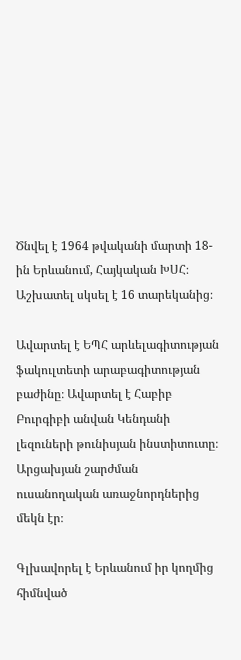Ծնվել է 1964 թվականի մարտի 18-ին Երևանում, Հայկական ԽՍՀ։ Աշխատել սկսել է 16 տարեկանից։

Ավարտել է ԵՊՀ արևելագիտության ֆակուլտետի արաբագիտության բաժինը։ Ավարտել է Հաբիբ Բուրգիբի անվան Կենդանի լեզուների թունիսյան ինստիտուտը։ Արցախյան շարժման ուսանողական առաջնորդներից մեկն էր։

Գլխավորել է Երևանում իր կողմից հիմնված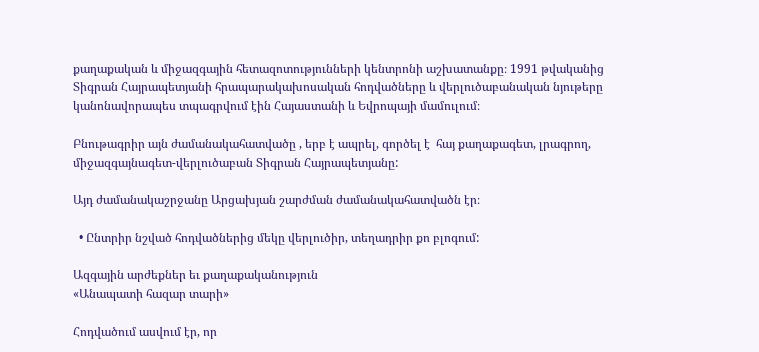քաղաքական և միջազգային հետազոտությունների կենտրոնի աշխատանքը։ 1991 թվականից Տիգրան Հայրապետյանի հրապարակախոսական հոդվածները և վերլուծաբանական նյութերը կանոնավորապես տպագրվում էին Հայաստանի և Եվրոպայի մամուլում։

Բնութագրիր այն ժամանակահատվածը , երբ է ապրել, գործել է  հայ քաղաքագետ, լրագրող, միջազգայնագետ-վերլուծաբան Տիգրան Հայրապետյանը:

Այդ ժամանակաշրջանը Արցախյան շարժման ժամանակահատվածն էր։

  • Ընտրիր նշված հոդվածներից մեկը վերլուծիր, տեղադրիր քո բլոգում:

Ազգային արժեքներ եւ քաղաքականություն
«Անապատի հազար տարի»

Հոդվածում ասվում էր, որ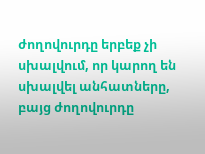ժողովուրդը երբեք չի սխալվում, որ կարող են սխալվել անհատները, բայց ժողովուրդը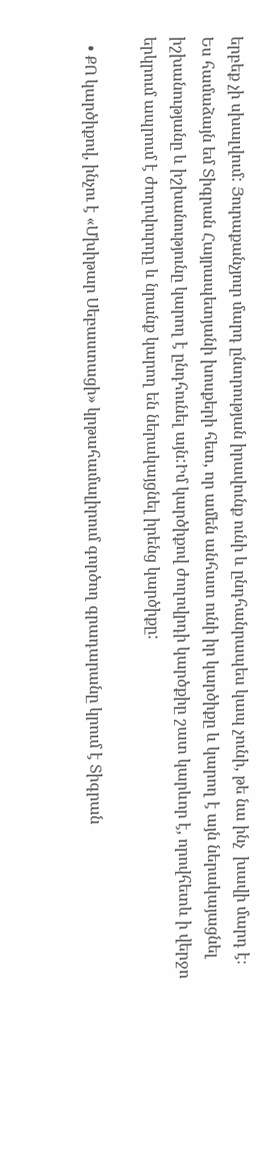երբեք չի սխալվում: Յուրաքանչյուր մարդ ընտրության իրավունք ունի և ընդհանրապես կապ չունի, թե նա ինչ  խավի մարդ է։ Ես համաձայն եմ Տիգրան Հայրապետյանի խոսքերի հետ, որ ամեն անհատ ունի իր կարծիքը և կարող է այն ներակայացնել իշխանությանը և իշխանությունը կարող է ընդհունել այն:Իմ կարծիքով ժողովրդի կարծքիը շատ կարևոր է, որովհետև ի վերջո երկրում ապրում է ժողովուրդը և նրանք կարող են ներակայցնել իրենց կարծիքը:

  • ՔՈ կարծիքով, ինչու է «Մխիթար Սեբաստացի» կրթահամալիրում գործող գրադարանը կրում է Տիգրան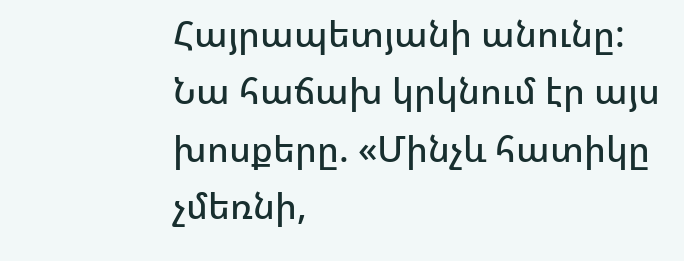Հայրապետյանի անունը: Նա հաճախ կրկնում էր այս խոսքերը. «Մինչև հատիկը չմեռնի,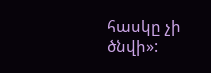հասկը չի ծնվի»: